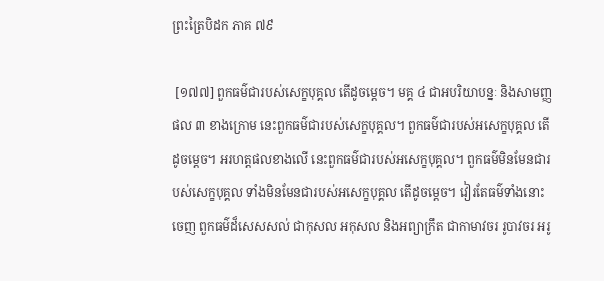ព្រះត្រៃបិដក ភាគ ៧៩

 [១៧៧] ពួកធម៌ជារបស់សេក្ខបុគ្គល តើដូចម្ដេច។ មគ្គ ៤ ជាអបរិយាបន្នៈ និងសាមញ្ញផល ៣ ខាងក្រោម នេះពួកធម៌ជារបស់សេក្ខបុគ្គល។ ពួកធម៌ជារបស់អសេក្ខបុគ្គល តើដូចម្ដេច។ អរហត្តផលខាងលើ នេះពួកធម៌ជារបស់អសេក្ខបុគ្គល។ ពួកធម៌មិនមែនជារបស់សេក្ខបុគ្គល ទាំងមិនមែនជារបស់អសេក្ខបុគ្គល តើដូចម្ដេច។ វៀរតែធម៌ទាំងនោះចេញ ពួកធម៌ដ៏សេសសល់ ជាកុសល អកុសល និងអព្យាក្រឹត ជាកាមាវចរ រូបាវចរ អរូ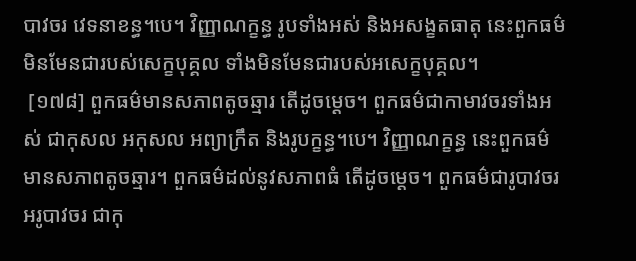បាវចរ វេទនាខន្ធ។បេ។ វិញ្ញាណក្ខន្ធ រូបទាំងអស់ និងអសង្ខតធាតុ នេះពួកធម៌មិនមែនជារបស់សេក្ខបុគ្គល ទាំងមិនមែនជារបស់អសេក្ខបុគ្គល។
 [១៧៨] ពួកធម៌មានសភាពតូចឆ្មារ តើដូចម្ដេច។ ពួកធម៌ជាកាមាវចរទាំងអស់ ជាកុសល អកុសល អព្យាក្រឹត និងរូបក្ខន្ធ។បេ។ វិញ្ញាណក្ខន្ធ នេះពួកធម៌មានសភាពតូចឆ្មារ។ ពួកធម៌ដល់នូវសភាពធំ តើដូចម្ដេច។ ពួកធម៌ជារូបាវចរ អរូបាវចរ ជាកុ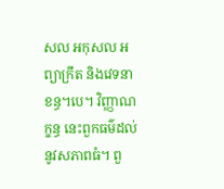សល អកុសល អព្យាក្រឹត និងវេទនាខន្ធ។បេ។ វិញ្ញាណក្ខន្ធ នេះពួកធម៌ដល់នូវសភាពធំ។ ពួ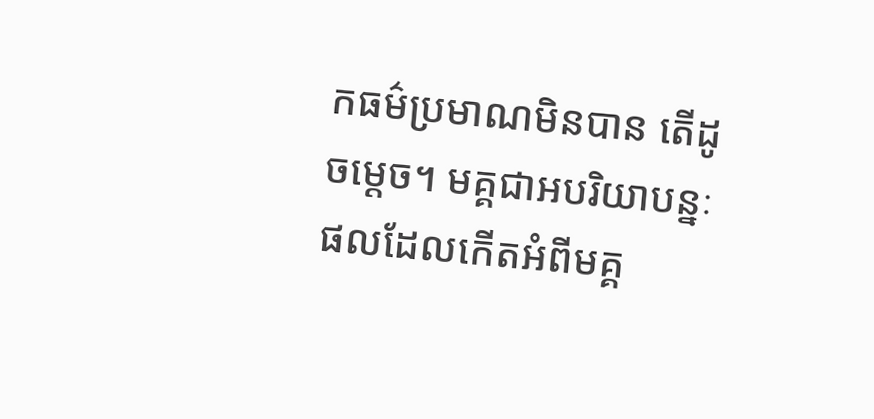កធម៌ប្រមាណមិនបាន តើដូចម្ដេច។ មគ្គជាអបរិយាបន្នៈ ផលដែលកើតអំពីមគ្គ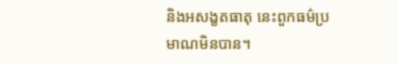និងអសង្ខតធាតុ នេះពួកធម៌ប្រមាណមិនបាន។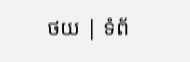ថយ | ទំព័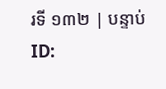រទី ១៣២ | បន្ទាប់
ID: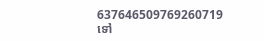637646509769260719
ទៅ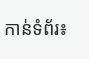កាន់ទំព័រ៖